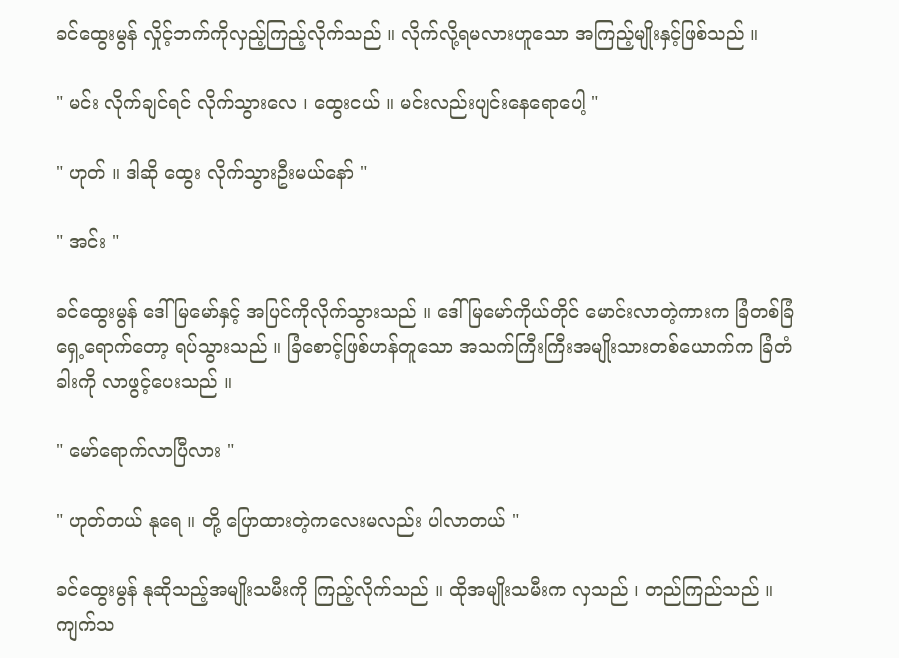ခင်ထွေးမွန် လှိုင့်ဘက်ကိုလှည့်ကြည့်လိုက်သည် ။ လိုက်လို့ရမလားဟူသော အကြည့်မျိုးနှင့်ဖြစ်သည် ။

" မင်း လိုက်ချင်ရင် လိုက်သွားလေ ၊ ထွေးငယ် ။ မင်းလည်းပျင်းနေရောပေါ့ "

" ဟုတ် ။ ဒါဆို ထွေး လိုက်သွားဦးမယ်နော် "

" အင်း "

ခင်ထွေးမွန် ဒေါ်မြမော်နှင့် အပြင်ကိုလိုက်သွားသည် ။ ဒေါ်မြမော်ကိုယ်တိုင် မောင်းလာတဲ့ကားက ခြံတစ်ခြံရှေ့ရောက်တော့ ရပ်သွားသည် ။ ခြံစောင့်ဖြစ်ဟန်တူသော အသက်ကြီးကြီးအမျိုးသားတစ်ယောက်က ခြံတံခါးကို လာဖွင့်ပေးသည် ။

" မော်ရောက်လာပြီလား "

" ဟုတ်တယ် နုရေ ။ တို့ ပြောထားတဲ့ကလေးမလည်း ပါလာတယ် "

ခင်ထွေးမွန် နုဆိုသည့်အမျိုးသမီးကို ကြည့်လိုက်သည် ။ ထိုအမျိုးသမီးက လှသည် ၊ တည်ကြည်သည် ။ ကျက်သ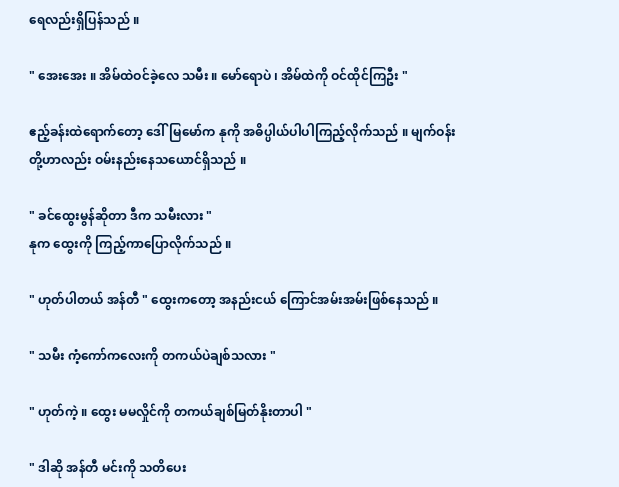ရေလည်းရှိပြန်သည် ။

" အေးအေး ။ အိမ်ထဲဝင်ခဲ့လေ သမီး ။ မော်ရောပဲ ၊ အိမ်ထဲကို ဝင်ထိုင်ကြဦး "

ဧည့်ခန်းထဲရောက်တော့ ဒေါ်မြမော်က နုကို အဓိပ္ပါယ်ပါပါကြည့်လိုက်သည် ။ မျက်ဝန်းတို့ဟာလည်း ဝမ်းနည်းနေသယောင်ရှိသည် ။

" ခင်ထွေးမွန်ဆိုတာ ဒီက သမီးလား "
နုက ထွေးကို ကြည့်ကာပြောလိုက်သည် ။

" ဟုတ်ပါတယ် အန်တီ " ထွေးကတော့ အနည်းငယ် ကြောင်အမ်းအမ်းဖြစ်နေသည် ။

" သမီး ကံ့ကော်ကလေးကို တကယ်ပဲချစ်သလား "

" ဟုတ်ကဲ့ ။ ထွေး မမလှိုင်ကို တကယ်ချစ်မြတ်နိုးတာပါ "

" ဒါဆို အန်တီ မင်းကို သတိပေး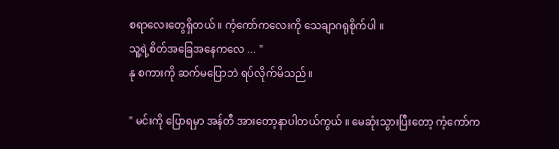စရာလေးတွေရှိတယ် ။ ကံ့ကော်ကလေးကို သေချာဂရုစိုက်ပါ ။
သူ့ရဲ့စိတ်အခြေအနေကလေ ... "
နု စကားကို ဆက်မပြောဘဲ ရပ်လိုက်မိသည် ။

" မင်းကို ပြောရမှာ အန်တီ အားတော့နာပါတယ်ကွယ် ။ မေဆုံးသွားပြီးတော့ ကံ့ကော်က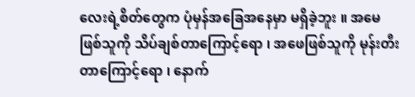လေးရဲ့စိတ်တွေက ပုံမှန်အခြေအနေမှာ မရှိခဲ့ဘူး ။ အမေဖြစ်သူကို သိပ်ချစ်တာကြောင့်ရော ၊ အဖေဖြစ်သူကို မုန်းတီးတာကြောင့်ရော ၊ နောက်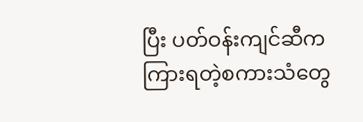ပြီး ပတ်ဝန်းကျင်ဆီက ကြားရတဲ့စကားသံတွေ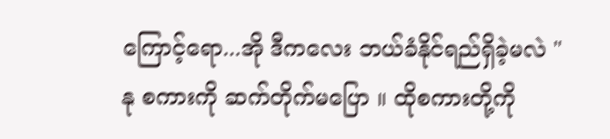ကြောင့်ရော...အို ဒီကလေး ဘယ်ခံနိုင်ရည်ရှိခဲ့မလဲ "
နု စကားကို ဆက်တိုက်မပြော ။ ထိုစကားတို့ကို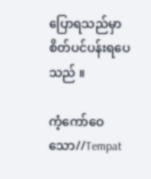ပြောရသည်မှာ စိတ်ပင်ပန်းရပေသည် ။

ကံ့ကော်ဝေသော//Tempat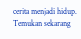cerita menjadi hidup. Temukan sekarang